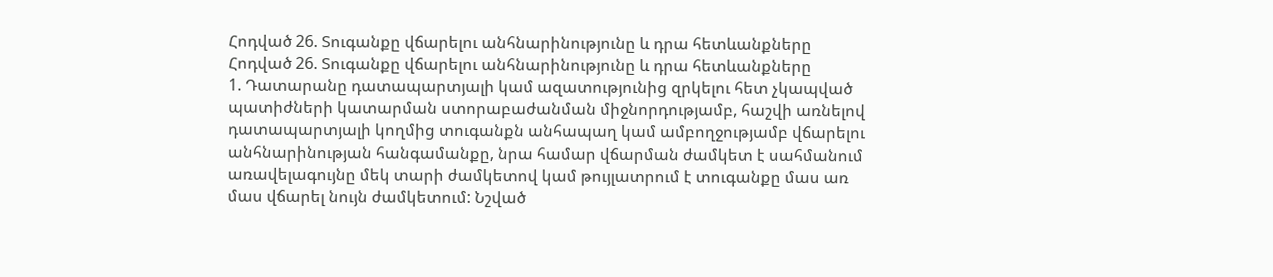Հոդված 26. Տուգանքը վճարելու անհնարինությունը և դրա հետևանքները
Հոդված 26. Տուգանքը վճարելու անհնարինությունը և դրա հետևանքները
1. Դատարանը դատապարտյալի կամ ազատությունից զրկելու հետ չկապված պատիժների կատարման ստորաբաժանման միջնորդությամբ, հաշվի առնելով դատապարտյալի կողմից տուգանքն անհապաղ կամ ամբողջությամբ վճարելու անհնարինության հանգամանքը, նրա համար վճարման ժամկետ է սահմանում առավելագույնը մեկ տարի ժամկետով կամ թույլատրում է տուգանքը մաս առ մաս վճարել նույն ժամկետում: Նշված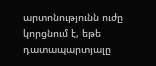արտոնությունն ուժը կորցնում է, եթե դատապարտյալը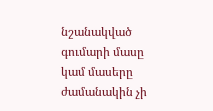նշանակված գումարի մասը կամ մասերը ժամանակին չի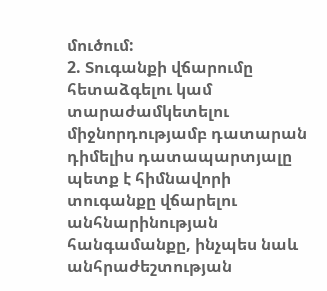մուծում:
2. Տուգանքի վճարումը հետաձգելու կամ տարաժամկետելու միջնորդությամբ դատարան դիմելիս դատապարտյալը պետք է հիմնավորի տուգանքը վճարելու անհնարինության հանգամանքը, ինչպես նաև անհրաժեշտության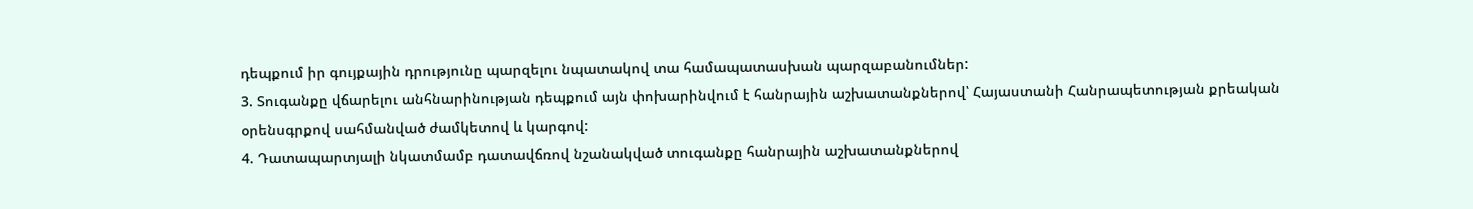դեպքում իր գույքային դրությունը պարզելու նպատակով տա համապատասխան պարզաբանումներ:
3. Տուգանքը վճարելու անհնարինության դեպքում այն փոխարինվում է հանրային աշխատանքներով՝ Հայաստանի Հանրապետության քրեական օրենսգրքով սահմանված ժամկետով և կարգով:
4. Դատապարտյալի նկատմամբ դատավճռով նշանակված տուգանքը հանրային աշխատանքներով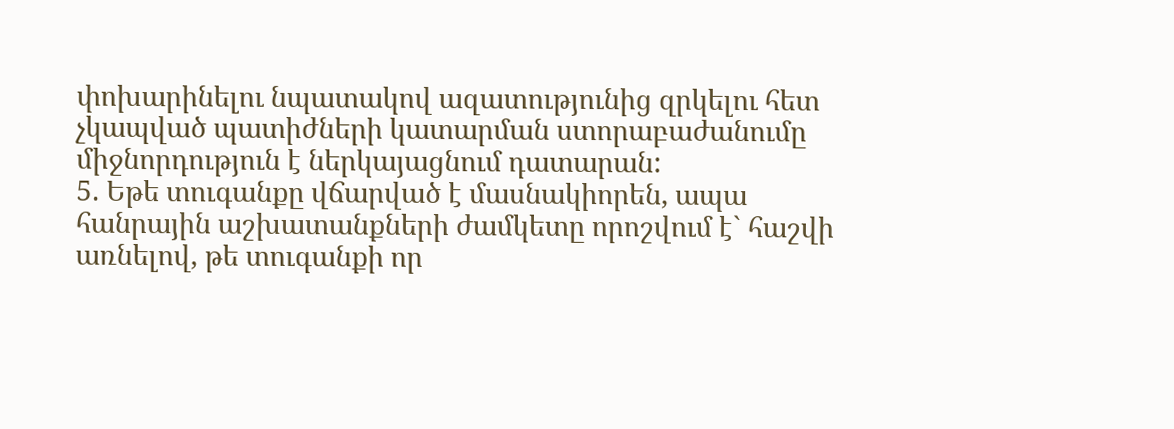փոխարինելու նպատակով ազատությունից զրկելու հետ չկապված պատիժների կատարման ստորաբաժանումը միջնորդություն է ներկայացնում դատարան:
5. Եթե տուգանքը վճարված է մասնակիորեն, ապա հանրային աշխատանքների ժամկետը որոշվում է` հաշվի առնելով, թե տուգանքի որ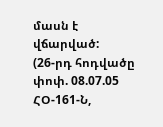մասն է վճարված:
(26-րդ հոդվածը փոփ. 08.07.05 ՀՕ-161-Ն,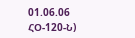01.06.06 ՀՕ-120-Ն)